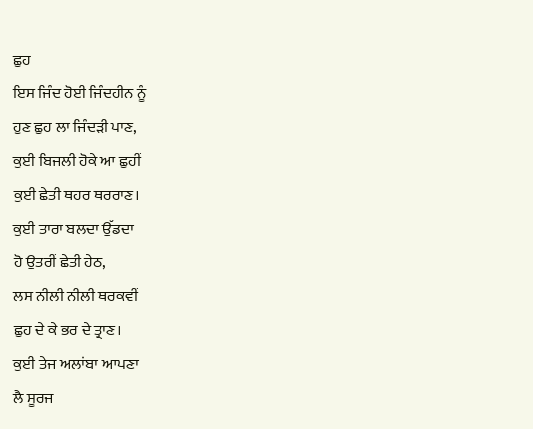ਛੁਹ
ਇਸ ਜਿੰਦ ਹੋਈ ਜਿੰਦਹੀਨ ਨੂੰ
ਹੁਣ ਛੁਹ ਲਾ ਜਿੰਦੜੀ ਪਾਣ,
ਕੁਈ ਬਿਜਲੀ ਹੋਕੇ ਆ ਛੁਹੀਂ
ਕੁਈ ਛੇਤੀ ਥਹਰ ਥਰਰਾਣ।
ਕੁਈ ਤਾਰਾ ਬਲਦਾ ਉੱਡਦਾ
ਹੋ ਉਤਰੀਂ ਛੇਤੀ ਹੇਠ,
ਲਸ ਨੀਲੀ ਨੀਲੀ ਥਰਕਵੀਂ
ਛੁਹ ਦੇ ਕੇ ਭਰ ਦੇ ਤ੍ਰਾਣ।
ਕੁਈ ਤੇਜ ਅਲਾਂਬਾ ਆਪਣਾ
ਲੈ ਸੂਰਜ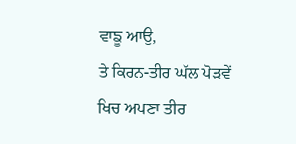ਵਾਙੂ ਆਉ,
ਤੇ ਕਿਰਨ-ਤੀਰ ਘੱਲ ਪੋੜਵੇਂ
ਖਿਚ ਅਪਣਾ ਤੀਰ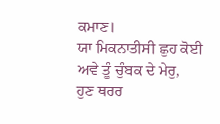ਕਮਾਣ।
ਯਾ ਮਿਕਨਾਤੀਸੀ ਛੁਹ ਕੋਈ
ਅਵੇ ਤੂੰ ਚੁੰਬਕ ਦੇ ਮੇਰੁ,
ਹੁਣ ਥਰਰ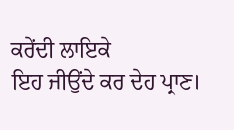ਕਰੇਂਦੀ ਲਾਇਕੇ
ਇਹ ਜੀਉਂਦੇ ਕਰ ਦੇਹ ਪ੍ਰਾਣ।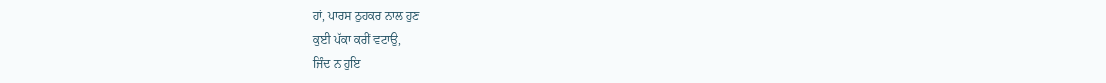ਹਾਂ, ਪਾਰਸ ਠੁਹਕਰ ਨਾਲ ਹੁਣ
ਕੁਈ ਪੱਕਾ ਕਰੀਂ ਵਟਾਉ,
ਜਿੰਦ ਨ ਹੁਇ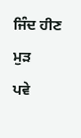ਜਿੰਦ ਹੀਣ ਮੁੜ
ਪਵੇ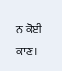ਨ ਕੋਈ ਕਾਣ।